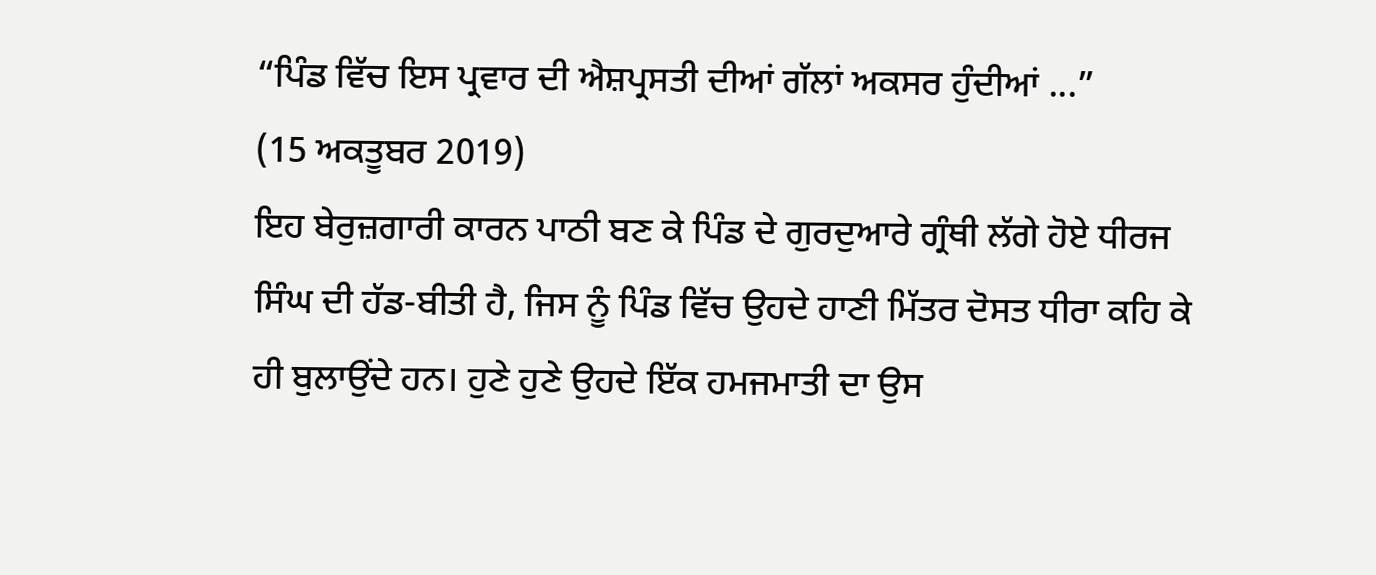“ਪਿੰਡ ਵਿੱਚ ਇਸ ਪ੍ਰਵਾਰ ਦੀ ਐਸ਼ਪ੍ਰਸਤੀ ਦੀਆਂ ਗੱਲਾਂ ਅਕਸਰ ਹੁੰਦੀਆਂ ...”
(15 ਅਕਤੂਬਰ 2019)
ਇਹ ਬੇਰੁਜ਼ਗਾਰੀ ਕਾਰਨ ਪਾਠੀ ਬਣ ਕੇ ਪਿੰਡ ਦੇ ਗੁਰਦੁਆਰੇ ਗ੍ਰੰਥੀ ਲੱਗੇ ਹੋਏ ਧੀਰਜ ਸਿੰਘ ਦੀ ਹੱਡ-ਬੀਤੀ ਹੈ, ਜਿਸ ਨੂੰ ਪਿੰਡ ਵਿੱਚ ਉਹਦੇ ਹਾਣੀ ਮਿੱਤਰ ਦੋਸਤ ਧੀਰਾ ਕਹਿ ਕੇ ਹੀ ਬੁਲਾਉਂਦੇ ਹਨ। ਹੁਣੇ ਹੁਣੇ ਉਹਦੇ ਇੱਕ ਹਮਜਮਾਤੀ ਦਾ ਉਸ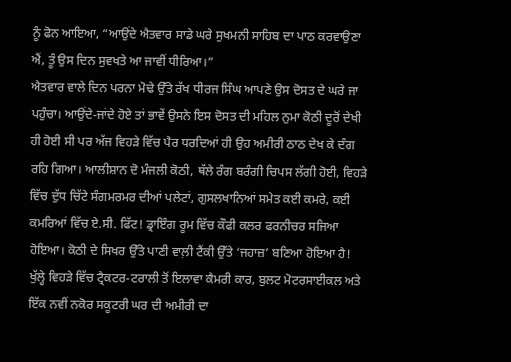ਨੂੰ ਫੋਨ ਆਇਆ, “ਆਉਂਦੇ ਐਤਵਾਰ ਸਾਡੇ ਘਰੇ ਸੁਖਮਨੀ ਸਾਹਿਬ ਦਾ ਪਾਠ ਕਰਵਾਉਣਾ ਐਂ, ਤੂੰ ਉਸ ਦਿਨ ਸੁਵਖਤੇ ਆ ਜਾਵੀਂ ਧੀਰਿਆ।”
ਐਤਵਾਰ ਵਾਲੇ ਦਿਨ ਪਰਨਾ ਮੋਢੇ ਉੱਤੇ ਰੱਖ ਧੀਰਜ ਸਿੰਘ ਆਪਣੇ ਉਸ ਦੋਸਤ ਦੇ ਘਰੇ ਜਾ ਪਹੁੰਚਾ। ਆਉਂਦੇ-ਜਾਂਦੇ ਹੋਏ ਤਾਂ ਭਾਵੇਂ ਉਸਨੇ ਇਸ ਦੋਸਤ ਦੀ ਮਹਿਲ ਨੁਮਾ ਕੋਠੀ ਦੂਰੋਂ ਦੇਖੀ ਹੀ ਹੋਈ ਸੀ ਪਰ ਅੱਜ ਵਿਹੜੇ ਵਿੱਚ ਪੈਰ ਧਰਦਿਆਂ ਹੀ ਉਹ ਅਮੀਰੀ ਠਾਠ ਦੇਖ ਕੇ ਦੰਗ ਰਹਿ ਗਿਆ। ਆਲੀਸ਼ਾਨ ਦੋ ਮੰਜਲੀ ਕੋਠੀ, ਥੱਲੇ ਰੰਗ ਬਰੰਗੀ ਚਿਪਸ ਲੱਗੀ ਹੋਈ, ਵਿਹੜੇ ਵਿੱਚ ਦੁੱਧ ਚਿੱਟੇ ਸੰਗਮਰਮਰ ਦੀਆਂ ਪਲੇਟਾਂ, ਗੁਸਲਖਾਨਿਆਂ ਸਮੇਤ ਕਈ ਕਮਰੇ, ਕਈ ਕਮਰਿਆਂ ਵਿੱਚ ਏ.ਸੀ. ਫਿੱਟ! ਡ੍ਰਾਇੰਗ ਰੂਮ ਵਿੱਚ ਕੌਫੀ ਕਲਰ ਫਰਨੀਚਰ ਸਜਿਆ ਹੋਇਆ। ਕੋਠੀ ਦੇ ਸਿਖਰ ਉੱਤੇ ਪਾਣੀ ਵਾਲ਼ੀ ਟੈਂਕੀ ਉੱਤੇ ‘ਜਹਾਜ਼’ ਬਣਿਆ ਹੋਇਆ ਹੈ!
ਖੁੱਲ੍ਹੇ ਵਿਹੜੇ ਵਿੱਚ ਟ੍ਰੈਕਟਰ-ਟਰਾਲੀ ਤੋਂ ਇਲਾਵਾ ਕੈਮਰੀ ਕਾਰ, ਬੁਲਟ ਮੋਟਰਸਾਈਕਲ ਅਤੇ ਇੱਕ ਨਵੀਂ ਨਕੋਰ ਸਕੂਟਰੀ ਘਰ ਦੀ ਅਮੀਰੀ ਦਾ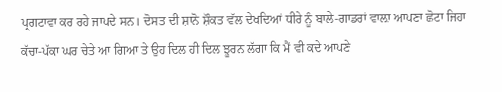ਪ੍ਰਗਟਾਵਾ ਕਰ ਰਹੇ ਜਾਪਦੇ ਸਨ। ਦੋਸਤ ਦੀ ਸ਼ਾਨੋ ਸ਼ੌਕਤ ਵੱਲ ਦੇਖਦਿਆਂ ਧੀਰੇ ਨੂੰ ਬਾਲੇ-ਗਾਡਰਾਂ ਵਾਲ਼ਾ ਆਪਣਾ ਛੋਟਾ ਜਿਹਾ ਕੱਚਾ-ਪੱਕਾ ਘਰ ਚੇਤੇ ਆ ਗਿਆ ਤੇ ਉਹ ਦਿਲ ਹੀ ਦਿਲ ਝੂਰਨ ਲੱਗਾ ਕਿ ਮੈਂ ਵੀ ਕਦੇ ਆਪਣੇ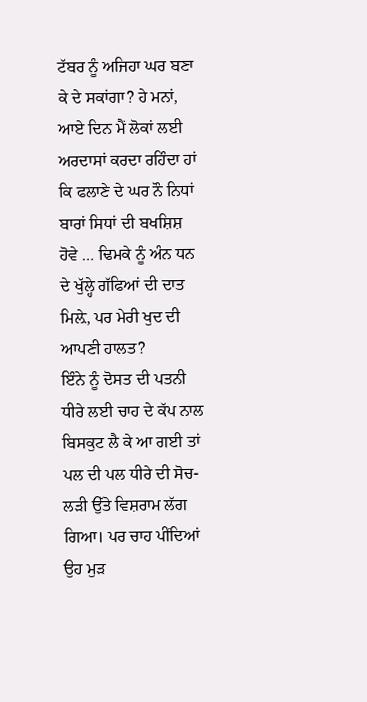ਟੱਬਰ ਨੂੰ ਅਜਿਹਾ ਘਰ ਬਣਾ ਕੇ ਦੇ ਸਕਾਂਗਾ? ਹੇ ਮਨਾਂ, ਆਏ ਦਿਨ ਮੈਂ ਲੋਕਾਂ ਲਈ ਅਰਦਾਸਾਂ ਕਰਦਾ ਰਹਿੰਦਾ ਹਾਂ ਕਿ ਫਲਾਣੇ ਦੇ ਘਰ ਨੌ ਨਿਧਾਂ ਬਾਰਾਂ ਸਿਧਾਂ ਦੀ ਬਖਸ਼ਿਸ਼ ਹੋਵੇ … ਢਿਮਕੇ ਨੂੰ ਅੰਨ ਧਨ ਦੇ ਖੁੱਲ੍ਹੇ ਗੱਫਿਆਂ ਦੀ ਦਾਤ ਮਿਲ਼ੇ, ਪਰ ਮੇਰੀ ਖੁਦ ਦੀ ਆਪਣੀ ਹਾਲਤ?
ਇੰਨੇ ਨੂੰ ਦੋਸਤ ਦੀ ਪਤਨੀ ਧੀਰੇ ਲਈ ਚਾਹ ਦੇ ਕੱਪ ਨਾਲ ਬਿਸਕੁਟ ਲੈ ਕੇ ਆ ਗਈ ਤਾਂ ਪਲ ਦੀ ਪਲ ਧੀਰੇ ਦੀ ਸੋਚ-ਲੜੀ ਉੱਤੇ ਵਿਸ਼ਰਾਮ ਲੱਗ ਗਿਆ। ਪਰ ਚਾਹ ਪੀਂਦਿਆਂ ਉਹ ਮੁੜ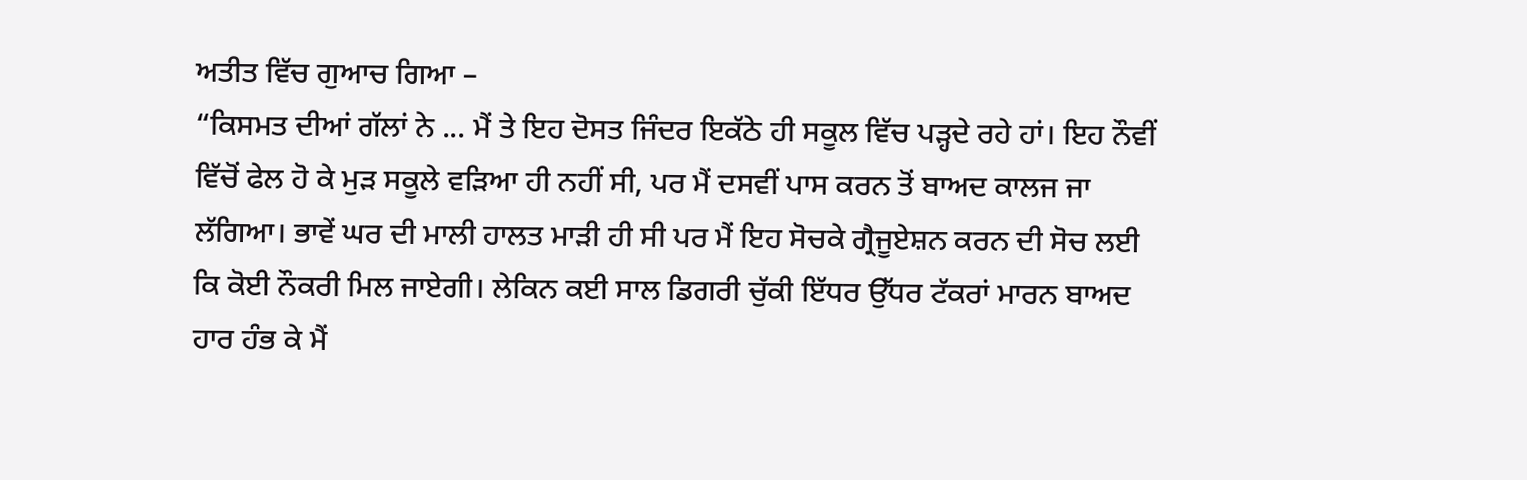ਅਤੀਤ ਵਿੱਚ ਗੁਆਚ ਗਿਆ –
“ਕਿਸਮਤ ਦੀਆਂ ਗੱਲਾਂ ਨੇ ... ਮੈਂ ਤੇ ਇਹ ਦੋਸਤ ਜਿੰਦਰ ਇਕੱਠੇ ਹੀ ਸਕੂਲ ਵਿੱਚ ਪੜ੍ਹਦੇ ਰਹੇ ਹਾਂ। ਇਹ ਨੌਵੀਂ ਵਿੱਚੋਂ ਫੇਲ ਹੋ ਕੇ ਮੁੜ ਸਕੂਲੇ ਵੜਿਆ ਹੀ ਨਹੀਂ ਸੀ, ਪਰ ਮੈਂ ਦਸਵੀਂ ਪਾਸ ਕਰਨ ਤੋਂ ਬਾਅਦ ਕਾਲਜ ਜਾ ਲੱਗਿਆ। ਭਾਵੇਂ ਘਰ ਦੀ ਮਾਲੀ ਹਾਲਤ ਮਾੜੀ ਹੀ ਸੀ ਪਰ ਮੈਂ ਇਹ ਸੋਚਕੇ ਗ੍ਰੈਜੂਏਸ਼ਨ ਕਰਨ ਦੀ ਸੋਚ ਲਈ ਕਿ ਕੋਈ ਨੌਕਰੀ ਮਿਲ ਜਾਏਗੀ। ਲੇਕਿਨ ਕਈ ਸਾਲ ਡਿਗਰੀ ਚੁੱਕੀ ਇੱਧਰ ਉੱਧਰ ਟੱਕਰਾਂ ਮਾਰਨ ਬਾਅਦ ਹਾਰ ਹੰਭ ਕੇ ਮੈਂ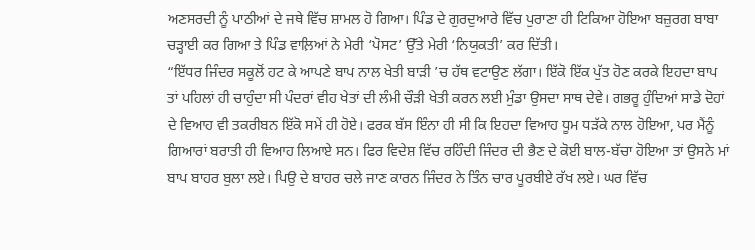ਅਣਸਰਦੀ ਨੂੰ ਪਾਠੀਆਂ ਦੇ ਜਥੇ ਵਿੱਚ ਸ਼ਾਮਲ ਹੋ ਗਿਆ। ਪਿੰਡ ਦੇ ਗੁਰਦੁਆਰੇ ਵਿੱਚ ਪੁਰਾਣਾ ਹੀ ਟਿਕਿਆ ਹੋਇਆ ਬਜ਼ੁਰਗ ਬਾਬਾ ਚੜ੍ਹਾਈ ਕਰ ਗਿਆ ਤੇ ਪਿੰਡ ਵਾਲ਼ਿਆਂ ਨੇ ਮੇਰੀ ‘ਪੋਸਟ’ ਉੱਤੇ ਮੇਰੀ ‘ਨਿਯੁਕਤੀ’ ਕਰ ਦਿੱਤੀ।
“ਇੱਧਰ ਜਿੰਦਰ ਸਕੂਲੋਂ ਹਟ ਕੇ ਆਪਣੇ ਬਾਪ ਨਾਲ ਖੇਤੀ ਬਾੜੀ ’ਚ ਹੱਥ ਵਟਾਉਣ ਲੱਗਾ। ਇੱਕੋ ਇੱਕ ਪੁੱਤ ਹੋਣ ਕਰਕੇ ਇਹਦਾ ਬਾਪ ਤਾਂ ਪਹਿਲਾਂ ਹੀ ਚਾਹੁੰਦਾ ਸੀ ਪੰਦਰਾਂ ਵੀਹ ਖੇਤਾਂ ਦੀ ਲੰਮੀ ਚੌੜੀ ਖੇਤੀ ਕਰਨ ਲਈ ਮੁੰਡਾ ਉਸਦਾ ਸਾਥ ਦੇਵੇ। ਗਭਰੂ ਹੁੰਦਿਆਂ ਸਾਡੇ ਦੋਹਾਂ ਦੇ ਵਿਆਹ ਵੀ ਤਕਰੀਬਨ ਇੱਕੋ ਸਮੇਂ ਹੀ ਹੋਏ। ਫਰਕ ਬੱਸ ਇੰਨਾ ਹੀ ਸੀ ਕਿ ਇਹਦਾ ਵਿਆਹ ਧੂਮ ਧੜੱਕੇ ਨਾਲ ਹੋਇਆ, ਪਰ ਮੈਂਨੂੰ ਗਿਆਰਾਂ ਬਰਾਤੀ ਹੀ ਵਿਆਹ ਲਿਆਏ ਸਨ। ਫਿਰ ਵਿਦੇਸ਼ ਵਿੱਚ ਰਹਿੰਦੀ ਜਿੰਦਰ ਦੀ ਭੈਣ ਦੇ ਕੋਈ ਬਾਲ-ਬੱਚਾ ਹੋਇਆ ਤਾਂ ਉਸਨੇ ਮਾਂ ਬਾਪ ਬਾਹਰ ਬੁਲਾ ਲਏ। ਪਿਉ ਦੇ ਬਾਹਰ ਚਲੇ ਜਾਣ ਕਾਰਨ ਜਿੰਦਰ ਨੇ ਤਿੰਨ ਚਾਰ ਪੂਰਬੀਏ ਰੱਖ ਲਏ। ਘਰ ਵਿੱਚ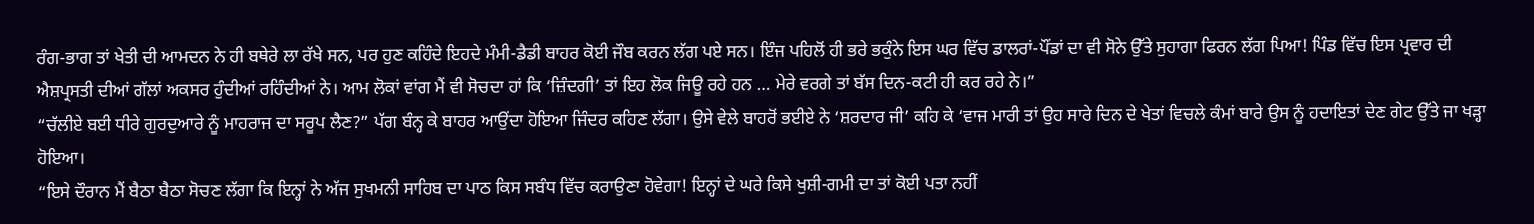ਰੰਗ-ਭਾਗ ਤਾਂ ਖੇਤੀ ਦੀ ਆਮਦਨ ਨੇ ਹੀ ਬਥੇਰੇ ਲਾ ਰੱਖੇ ਸਨ, ਪਰ ਹੁਣ ਕਹਿੰਦੇ ਇਹਦੇ ਮੰਮੀ-ਡੈਡੀ ਬਾਹਰ ਕੋਈ ਜੌਬ ਕਰਨ ਲੱਗ ਪਏ ਸਨ। ਇੰਜ ਪਹਿਲੋਂ ਹੀ ਭਰੇ ਭਕੁੰਨੇ ਇਸ ਘਰ ਵਿੱਚ ਡਾਲਰਾਂ-ਪੌਂਡਾਂ ਦਾ ਵੀ ਸੋਨੇ ਉੱਤੇ ਸੁਹਾਗਾ ਫਿਰਨ ਲੱਗ ਪਿਆ! ਪਿੰਡ ਵਿੱਚ ਇਸ ਪ੍ਰਵਾਰ ਦੀ ਐਸ਼ਪ੍ਰਸਤੀ ਦੀਆਂ ਗੱਲਾਂ ਅਕਸਰ ਹੁੰਦੀਆਂ ਰਹਿੰਦੀਆਂ ਨੇ। ਆਮ ਲੋਕਾਂ ਵਾਂਗ ਮੈਂ ਵੀ ਸੋਚਦਾ ਹਾਂ ਕਿ ‘ਜ਼ਿੰਦਗੀ’ ਤਾਂ ਇਹ ਲੋਕ ਜਿਊ ਰਹੇ ਹਨ … ਮੇਰੇ ਵਰਗੇ ਤਾਂ ਬੱਸ ਦਿਨ-ਕਟੀ ਹੀ ਕਰ ਰਹੇ ਨੇ।”
“ਚੱਲੀਏ ਬਈ ਧੀਰੇ ਗੁਰਦੁਆਰੇ ਨੂੰ ਮਾਹਰਾਜ ਦਾ ਸਰੂਪ ਲੈਣ?” ਪੱਗ ਬੰਨ੍ਹ ਕੇ ਬਾਹਰ ਆਉਂਦਾ ਹੋਇਆ ਜਿੰਦਰ ਕਹਿਣ ਲੱਗਾ। ਉਸੇ ਵੇਲੇ ਬਾਹਰੋਂ ਭਈਏ ਨੇ ‘ਸ਼ਰਦਾਰ ਜੀ’ ਕਹਿ ਕੇ ‘ਵਾਜ ਮਾਰੀ ਤਾਂ ਉਹ ਸਾਰੇ ਦਿਨ ਦੇ ਖੇਤਾਂ ਵਿਚਲੇ ਕੰਮਾਂ ਬਾਰੇ ਉਸ ਨੂੰ ਹਦਾਇਤਾਂ ਦੇਣ ਗੇਟ ਉੱਤੇ ਜਾ ਖੜ੍ਹਾ ਹੋਇਆ।
“ਇਸੇ ਦੌਰਾਨ ਮੈਂ ਬੈਠਾ ਬੈਠਾ ਸੋਚਣ ਲੱਗਾ ਕਿ ਇਨ੍ਹਾਂ ਨੇ ਅੱਜ ਸੁਖਮਨੀ ਸਾਹਿਬ ਦਾ ਪਾਠ ਕਿਸ ਸਬੰਧ ਵਿੱਚ ਕਰਾਉਣਾ ਹੋਵੇਗਾ! ਇਨ੍ਹਾਂ ਦੇ ਘਰੇ ਕਿਸੇ ਖੁਸ਼ੀ-ਗਮੀ ਦਾ ਤਾਂ ਕੋਈ ਪਤਾ ਨਹੀਂ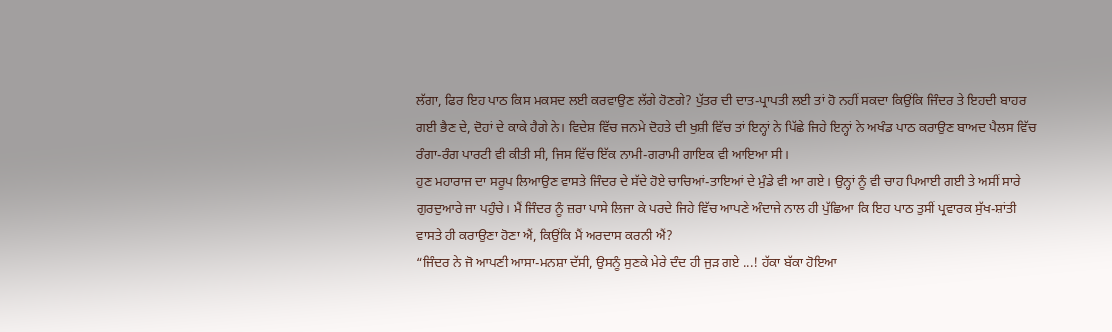ਲੱਗਾ, ਫਿਰ ਇਹ ਪਾਠ ਕਿਸ ਮਕਸਦ ਲਈ ਕਰਵਾਉਣ ਲੱਗੇ ਹੋਣਗੇ? ਪੁੱਤਰ ਦੀ ਦਾਤ-ਪ੍ਰਾਪਤੀ ਲਈ ਤਾਂ ਹੋ ਨਹੀਂ ਸਕਦਾ ਕਿਉਂਕਿ ਜਿੰਦਰ ਤੇ ਇਹਦੀ ਬਾਹਰ ਗਈ ਭੈਣ ਦੇ, ਦੋਹਾਂ ਦੇ ਕਾਕੇ ਹੈਗੇ ਨੇ। ਵਿਦੇਸ਼ ਵਿੱਚ ਜਨਮੇ ਦੋਹਤੇ ਦੀ ਖੁਸ਼ੀ ਵਿੱਚ ਤਾਂ ਇਨ੍ਹਾਂ ਨੇ ਪਿੱਛੇ ਜਿਹੇ ਇਨ੍ਹਾਂ ਨੇ ਅਖੰਡ ਪਾਠ ਕਰਾਉਣ ਬਾਅਦ ਪੈਲਸ ਵਿੱਚ ਰੰਗਾ-ਰੰਗ ਪਾਰਟੀ ਵੀ ਕੀਤੀ ਸੀ, ਜਿਸ ਵਿੱਚ ਇੱਕ ਨਾਮੀ-ਗਰਾਮੀ ਗਾਇਕ ਵੀ ਆਇਆ ਸੀ।
ਹੁਣ ਮਹਾਰਾਜ ਦਾ ਸਰੂਪ ਲਿਆਉਣ ਵਾਸਤੇ ਜਿੰਦਰ ਦੇ ਸੱਦੇ ਹੋਏ ਚਾਚਿਆਂ-ਤਾਇਆਂ ਦੇ ਮੁੰਡੇ ਵੀ ਆ ਗਏ। ਉਨ੍ਹਾਂ ਨੂੰ ਵੀ ਚਾਹ ਪਿਆਈ ਗਈ ਤੇ ਅਸੀਂ ਸਾਰੇ ਗੁਰਦੁਆਰੇ ਜਾ ਪਹੁੰਚੇ। ਮੈਂ ਜਿੰਦਰ ਨੂੰ ਜ਼ਰਾ ਪਾਸੇ ਲਿਜਾ ਕੇ ਪਰਦੇ ਜਿਹੇ ਵਿੱਚ ਆਪਣੇ ਅੰਦਾਜੇ ਨਾਲ ਹੀ ਪੁੱਛਿਆ ਕਿ ਇਹ ਪਾਠ ਤੁਸੀਂ ਪ੍ਰਵਾਰਕ ਸੁੱਖ-ਸ਼ਾਂਤੀ ਵਾਸਤੇ ਹੀ ਕਰਾਉਣਾ ਹੋਣਾ ਐਂ, ਕਿਉਂਕਿ ਮੈਂ ਅਰਦਾਸ ਕਰਨੀ ਐਂ?
“ਜਿੰਦਰ ਨੇ ਜੋ ਆਪਣੀ ਆਸਾ-ਮਨਸ਼ਾ ਦੱਸੀ, ਉਸਨੂੰ ਸੁਣਕੇ ਮੇਰੇ ਦੰਦ ਹੀ ਜੁੜ ਗਏ ...! ਹੱਕਾ ਬੱਕਾ ਹੋਇਆ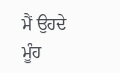ਮੈਂ ਉਹਦੇ ਮੂੰਹ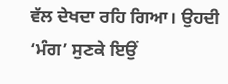ਵੱਲ ਦੇਖਦਾ ਰਹਿ ਗਿਆ। ਉਹਦੀ ‘ਮੰਗ’ ਸੁਣਕੇ ਇਉਂ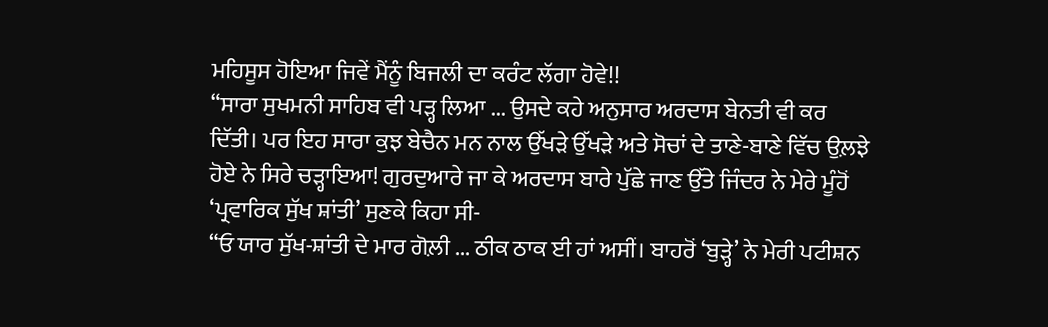ਮਹਿਸੂਸ ਹੋਇਆ ਜਿਵੇਂ ਮੈਂਨੂੰ ਬਿਜਲੀ ਦਾ ਕਰੰਟ ਲੱਗਾ ਹੋਵੇ!!
“ਸਾਰਾ ਸੁਖਮਨੀ ਸਾਹਿਬ ਵੀ ਪੜ੍ਹ ਲਿਆ ... ਉਸਦੇ ਕਹੇ ਅਨੁਸਾਰ ਅਰਦਾਸ ਬੇਨਤੀ ਵੀ ਕਰ ਦਿੱਤੀ। ਪਰ ਇਹ ਸਾਰਾ ਕੁਝ ਬੇਚੈਨ ਮਨ ਨਾਲ ਉੱਖੜੇ ਉੱਖੜੇ ਅਤੇ ਸੋਚਾਂ ਦੇ ਤਾਣੇ-ਬਾਣੇ ਵਿੱਚ ਉਲ਼ਝੇ ਹੋਏ ਨੇ ਸਿਰੇ ਚੜ੍ਹਾਇਆ! ਗੁਰਦੁਆਰੇ ਜਾ ਕੇ ਅਰਦਾਸ ਬਾਰੇ ਪੁੱਛੇ ਜਾਣ ਉੱਤੇ ਜਿੰਦਰ ਨੇ ਮੇਰੇ ਮੂੰਹੋਂ ‘ਪ੍ਰਵਾਰਿਕ ਸੁੱਖ ਸ਼ਾਂਤੀ’ ਸੁਣਕੇ ਕਿਹਾ ਸੀ-
“ਓ ਯਾਰ ਸੁੱਖ-ਸ਼ਾਂਤੀ ਦੇ ਮਾਰ ਗੋਲ਼ੀ ... ਠੀਕ ਠਾਕ ਈ ਹਾਂ ਅਸੀਂ। ਬਾਹਰੋਂ ‘ਬੁੜ੍ਹੇ’ ਨੇ ਮੇਰੀ ਪਟੀਸ਼ਨ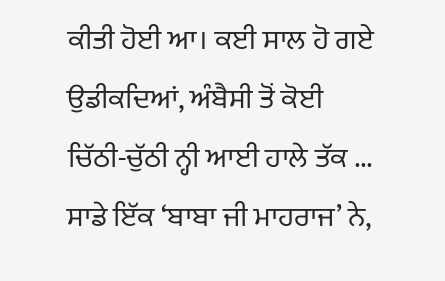ਕੀਤੀ ਹੋਈ ਆ। ਕਈ ਸਾਲ ਹੋ ਗਏ ਉਡੀਕਦਿਆਂ, ਅੰਬੈਸੀ ਤੋਂ ਕੋਈ ਚਿੱਠੀ-ਚੁੱਠੀ ਨ੍ਹੀ ਆਈ ਹਾਲੇ ਤੱਕ ... ਸਾਡੇ ਇੱਕ ‘ਬਾਬਾ ਜੀ ਮਾਹਰਾਜ’ ਨੇ,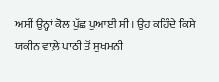ਅਸੀਂ ਉਨ੍ਹਾਂ ਕੋਲ ਪੁੱਛ ਪੁਆਈ ਸੀ। ਉਹ ਕਹਿੰਦੇ ਕਿਸੇ ਯਕੀਨ ਵਾਲ਼ੇ ਪਾਠੀ ਤੋਂ ਸੁਖਮਨੀ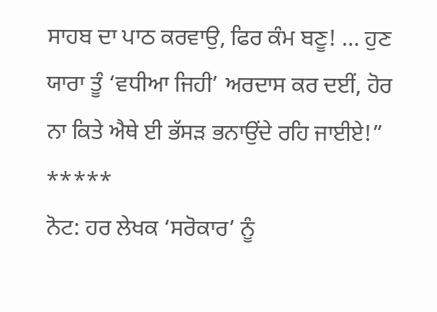ਸਾਹਬ ਦਾ ਪਾਠ ਕਰਵਾਉ, ਫਿਰ ਕੰਮ ਬਣੂ! ... ਹੁਣ ਯਾਰਾ ਤੂੰ ‘ਵਧੀਆ ਜਿਹੀ’ ਅਰਦਾਸ ਕਰ ਦਈਂ, ਹੋਰ ਨਾ ਕਿਤੇ ਐਥੇ ਈ ਭੱਸੜ ਭਨਾਉਂਦੇ ਰਹਿ ਜਾਈਏ!”
*****
ਨੋਟ: ਹਰ ਲੇਖਕ ‘ਸਰੋਕਾਰ’ ਨੂੰ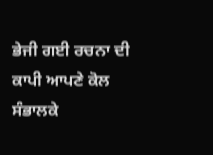ਭੇਜੀ ਗਈ ਰਚਨਾ ਦੀ ਕਾਪੀ ਆਪਣੇ ਕੋਲ ਸੰਭਾਲਕੇ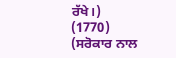ਰੱਖੇ।)
(1770)
(ਸਰੋਕਾਰ ਨਾਲ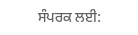ਸੰਪਰਕ ਲਈ: